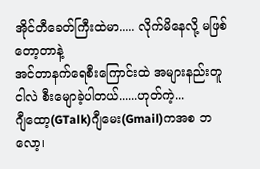အိုင်တီခေတ်ကြီးထဲမာ..... လိုက်မိနေလို့ မဖြစ်တော့တာနဲ့
အင်တာနက်ရေစီးကြောင်းထဲ အများနည်းတူ ငါလဲ စီးမျောခဲ့ပါတယ်......ဟုတ်ကဲ့...
ဂျီထော့(GTalk)ဂျီမေး(Gmail)ကအစ ဘလော့၊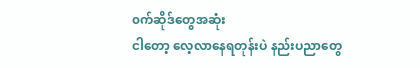၀က်ဆိုဒ်တွေအဆုံး
ငါတော့ လေ့လာနေရတုန်းပဲ နည်းပညာတွေ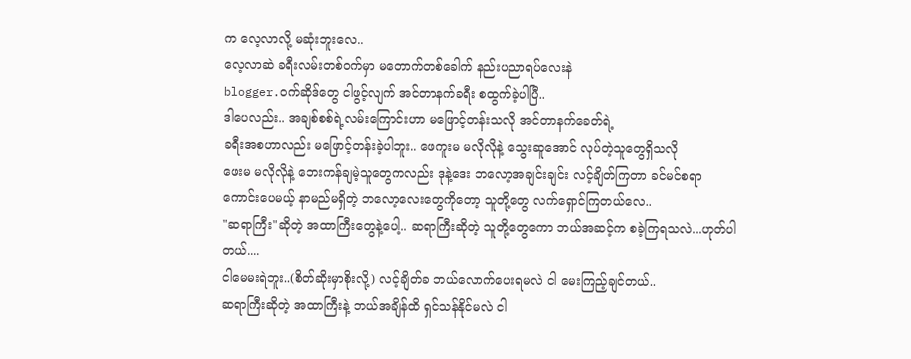က လေ့လာလို့ မဆုံးဘူးလေ..
လေ့လာဆဲ ခရီးလမ်းတစ်၀က်မှာ မတောက်တစ်ခေါက် နည်းပညာရပ်လေးနဲ
blogger.ဝက်ဆိုဒ်တွေ ငါဖွင့်လျက် အင်တာနက်ခရီး စထွက်ခဲ့ပါပြီ..
ဒါပေလည်း.. အချစ်စစ်ရဲ့လမ်းကြောင်းဟာ မဖြောင့်တန်းသလို အင်တာနက်ခေတ်ရဲ့
ခရီးအစဟာလည်း မဖြောင့်တန်းခဲ့ပါဘူး.. ဖေကူးမ မလိုလိုနဲ့ သွေးဆူအောင် လုပ်တဲ့သူတွေရှိသလို
ဖေးမ မလိုလိုနဲ့ ဘေးကန်ချမဲ့သူတွေကလည်း ဒုနဲ့ဒေး ဘလော့အချင်းချင်း လင့်ချိတ်ကြတာ ခင်မင်စရာ
ကောင်းပေမယ့် နာမည်မရှိတဲ့ ဘလော့လေးတွေကိုတော့ သူတို့တွေ လက်ရှောင်ကြတယ်လေ..
"ဆရာကြီး"ဆိုတဲ့ အထာကြီးတွေနဲ့ပေါ့.. ဆရာကြီးဆိုတဲ့ သူတို့တွေကော ဘယ်အဆင့်က စခဲ့ကြရသလဲ...ဟုတ်ပါတယ်....
ငါမေမးရဲဘူး..(စိတ်ဆိုးမှာစိုးလို့) လင့်ချိတ်ခ ဘယ်လောက်ပေးရမလဲ ငါ မေးကြည့်ချင်တယ်..
ဆရာကြီးဆိုတဲ့ အထာကြီးနဲ့ ဘယ်အချိန်ထိ ရှင်သန်နိုင်မလဲ ငါ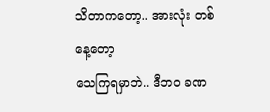သိတာကတော့.. အားလုံး တစ်နေ့တော့
သေကြရမှာဘဲ.. ဒီဘ၀ ခဏ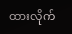ထားလိုက်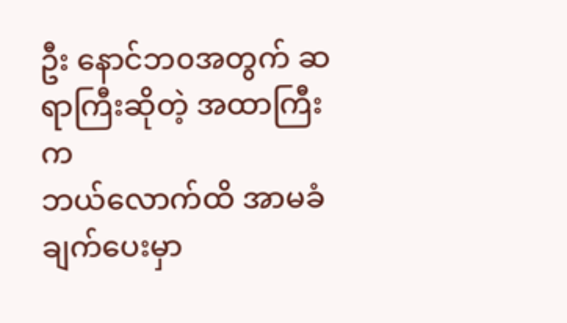ဦး နောင်ဘ၀အတွက် ဆရာကြီးဆိုတဲ့ အထာကြီးက
ဘယ်လောက်ထိ အာမခံချက်ပေးမှာ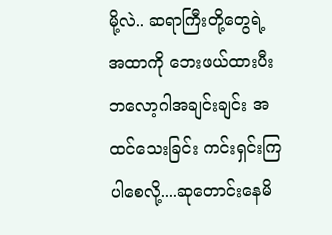မို့လဲ.. ဆရာကြီးတို့တွေရဲ့ အထာကို ဘေးဖယ်ထားပီး
ဘလော့ဂါအချင်းချင်း အထင်သေးခြင်း ကင်းရှင်းကြပါစေလို့....ဆုတောင်းနေမိ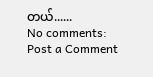တယ်......
No comments:
Post a Comment